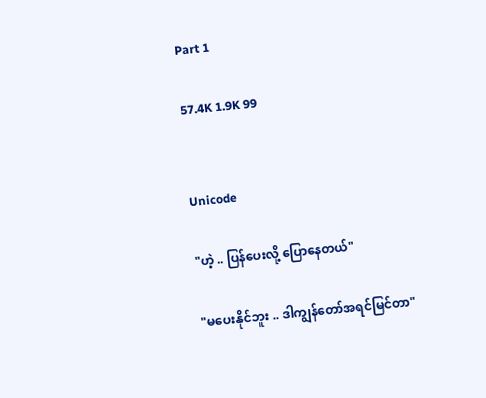Part 1

57.4K 1.9K 99


Unicode

"ဟဲ့ .. ပြန်ပေးလို့ ပြောနေတယ်"

"မပေးနိုင်ဘူး .. ဒါကျွန်တော်အရင်မြင်တာ"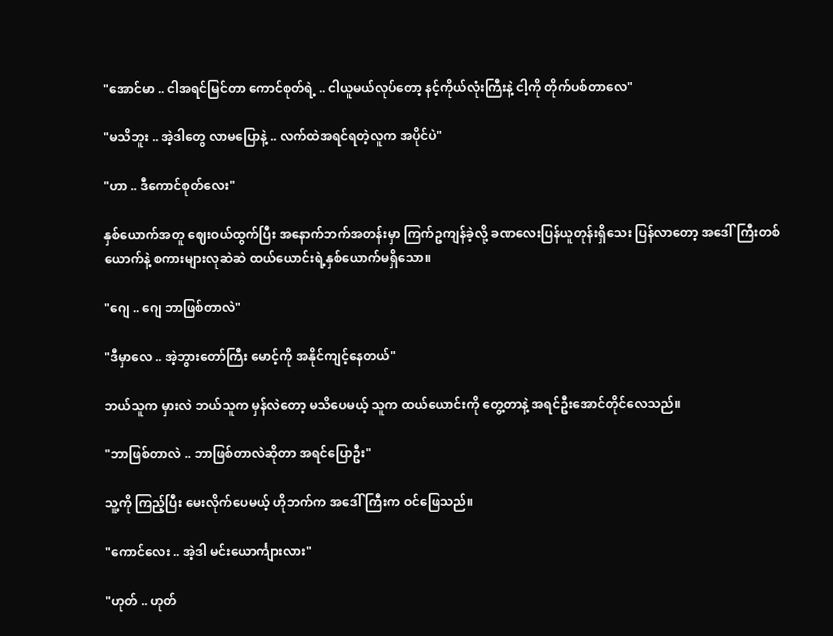"အောင်မာ .. ငါအရင်မြင်တာ ကောင်စုတ်ရဲ့ .. ငါယူမယ်လုပ်တော့ နင့်ကိုယ်လုံးကြီးနဲ့ ငါ့ကို တိုက်ပစ်တာလေ"

"မသိဘူး .. အဲ့ဒါတွေ လာမပြောနဲ့ .. လက်ထဲအရင်ရတဲ့လူက အပိုင်ပဲ"

"ဟာ .. ဒီကောင်စုတ်လေး"

နှစ်ယောက်အတူ ဈေးဝယ်ထွက်ပြီး အနောက်ဘက်အတန်းမှာ ကြက်ဥကျန်ခဲ့လို့ ခဏလေးပြန်ယူတုန်းရှိသေး ပြန်လာတော့ အဒေါ်ကြီးတစ်ယောက်နဲ့ စကားများလုဆဲဆဲ ထယ်ယောင်းရဲ့နှစ်ယောက်မရှိသော။

"ဂျေ .. ဂျေ ဘာဖြစ်တာလဲ"

"ဒီမှာလေ .. အဲ့ဘွားတော်ကြီး မောင့်ကို အနိုင်ကျင့်နေတယ်"

ဘယ်သူက မှားလဲ ဘယ်သူက မှန်လဲတော့ မသိပေမယ့် သူက ထယ်ယောင်းကို တွေ့တာနဲ့ အရင်ဦးအောင်တိုင်လေသည်။

"ဘာဖြစ်တာလဲ .. ဘာဖြစ်တာလဲဆိုတာ အရင်ပြောဦး"

သူ့ကို ကြည့်ပြီး မေးလိုက်ပေမယ့် ဟိုဘက်က အဒေါ်ကြီးက ဝင်ဖြေသည်။

"ကောင်လေး .. အဲ့ဒါ မင်းယောင်္ကျားလား"

"ဟုတ် .. ဟုတ်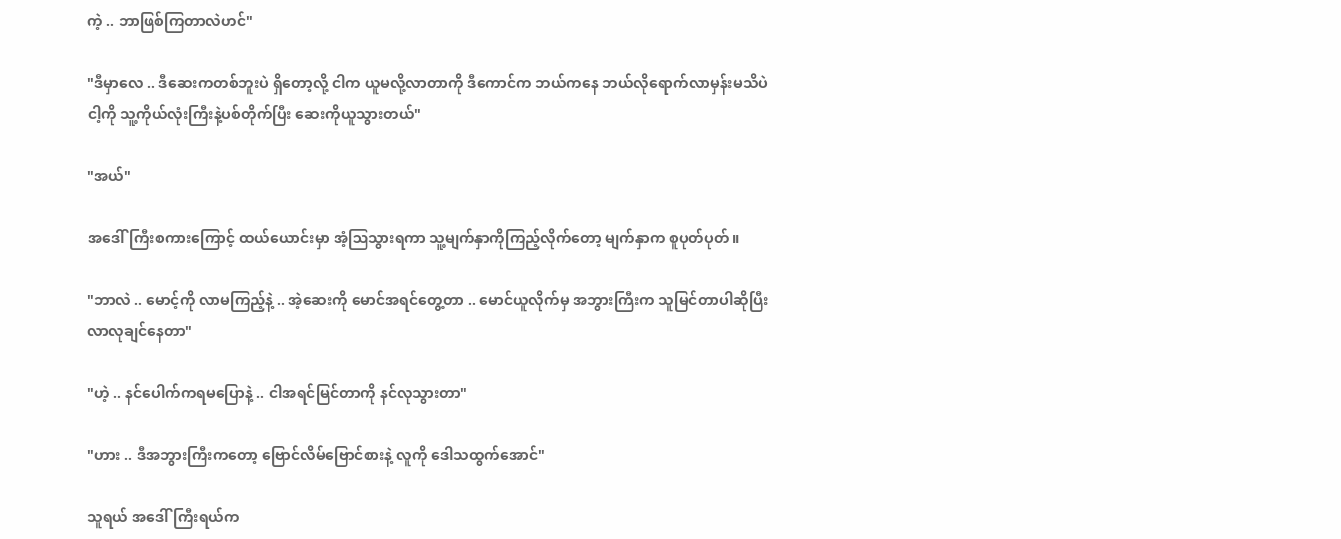ကဲ့ .. ဘာဖြစ်ကြတာလဲဟင်"

"ဒီမှာလေ .. ဒီဆေးကတစ်ဘူးပဲ ရှိတော့လို့ ငါက ယူမလို့လာတာကို ဒီကောင်က ဘယ်ကနေ ဘယ်လိုရောက်လာမှန်းမသိပဲ ငါ့ကို သူ့ကိုယ်လုံးကြီးနဲ့ပစ်တိုက်ပြီး ဆေးကိုယူသွားတယ်"

"အယ်"

အဒေါ်ကြီးစကားကြောင့် ထယ်ယောင်းမှာ အံ့ဩသွားရကာ သူ့မျက်နှာကိုကြည့်လိုက်တော့ မျက်နှာက စူပုတ်ပုတ်။

"ဘာလဲ .. မောင့်ကို လာမကြည့်နဲ့ .. အဲ့ဆေးကို မောင်အရင်တွေ့တာ .. မောင်ယူလိုက်မှ အဘွားကြီးက သူမြင်တာပါဆိုပြီး လာလုချင်နေတာ"

"ဟဲ့ .. နင်ပေါက်ကရမပြောနဲ့ .. ငါအရင်မြင်တာကို နင်လုသွားတာ"

"ဟား .. ဒီအဘွားကြီးကတော့ ဗြောင်လိမ်ဗြောင်စားနဲ့ လူကို ဒေါသထွက်အောင်"

သူရယ် အဒေါ်ကြီးရယ်က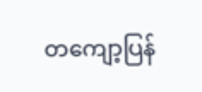တကျော့ပြန်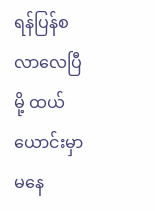ရန်ပြန်စလာလေပြီမို့ ထယ်ယောင်းမှာ မနေ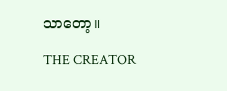သာတော့။

THE CREATOR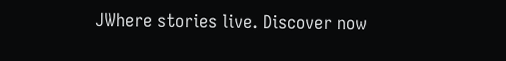JWhere stories live. Discover now